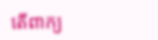តើពាក្យ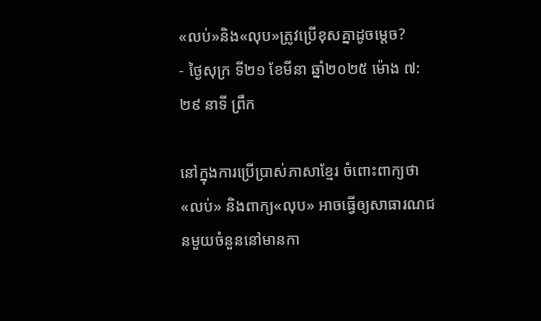«លប់»និង«លុប»ត្រូវប្រើខុសគ្នាដូចម្ដេច?
- ថ្ងៃសុក្រ ទី២១ ខែមីនា ឆ្នាំ២០២៥ ម៉ោង ៧:២៩ នាទី ព្រឹក

នៅក្នុងការប្រើប្រាស់ភាសាខ្មែរ ចំពោះពាក្យថា«លប់» និងពាក្យ«លុប» អាចធ្វើឲ្យសាធារណជនមួយចំនួននៅមានកា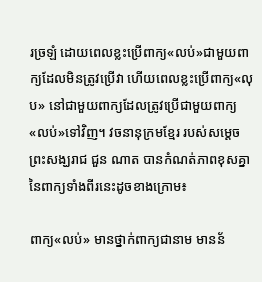រច្រឡំ ដោយពេលខ្លះប្រើពាក្យ«លប់»ជាមួយពាក្យដែលមិនត្រូវប្រើវា ហើយពេលខ្លះប្រើពាក្យ«លុប» នៅជាមួយពាក្យដែលត្រូវប្រើជាមួយពាក្យ«លប់»ទៅវិញ។ វចនានុក្រមខ្មែរ របស់សម្ដេចព្រះសង្ឃរាជ ជួន ណាត បានកំណត់ភាពខុសគ្នានៃពាក្យទាំងពីរនេះដូចខាងក្រោម៖

ពាក្យ«លប់» មានថ្នាក់ពាក្យជានាម មានន័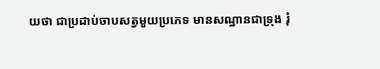យថា ជាប្រដាប់ចាបសត្វមួយប្រភេទ មានសណ្ឋានជាទ្រុង រុំ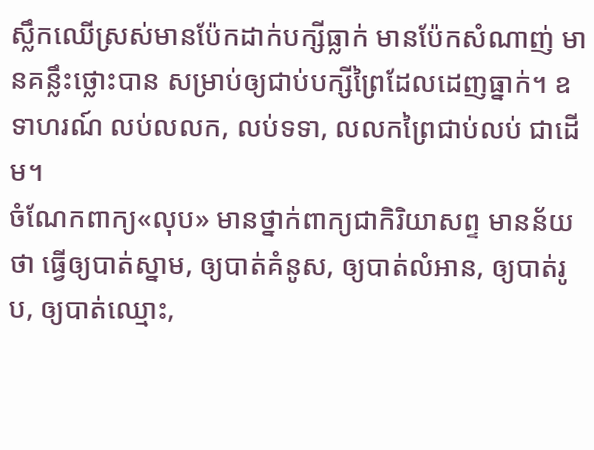ស្លឹកឈើស្រស់មានប៉ែកដាក់បក្សីធ្លាក់ មានប៉ែកសំណាញ់ មានគន្លឹះថ្លោះបាន សម្រាប់ឲ្យជាប់បក្សីព្រៃដែលដេញធ្នាក់។ ឧទាហរណ៍ លប់លលក, លប់ទទា, លលកព្រៃជាប់លប់ ជាដើម។
ចំណែកពាក្យ«លុប» មានថ្នាក់ពាក្យជាកិរិយាសព្ទ មានន័យថា ធ្វើឲ្យបាត់ស្នាម, ឲ្យបាត់គំនូស, ឲ្យបាត់លំអាន, ឲ្យបាត់រូប, ឲ្យបាត់ឈ្មោះ,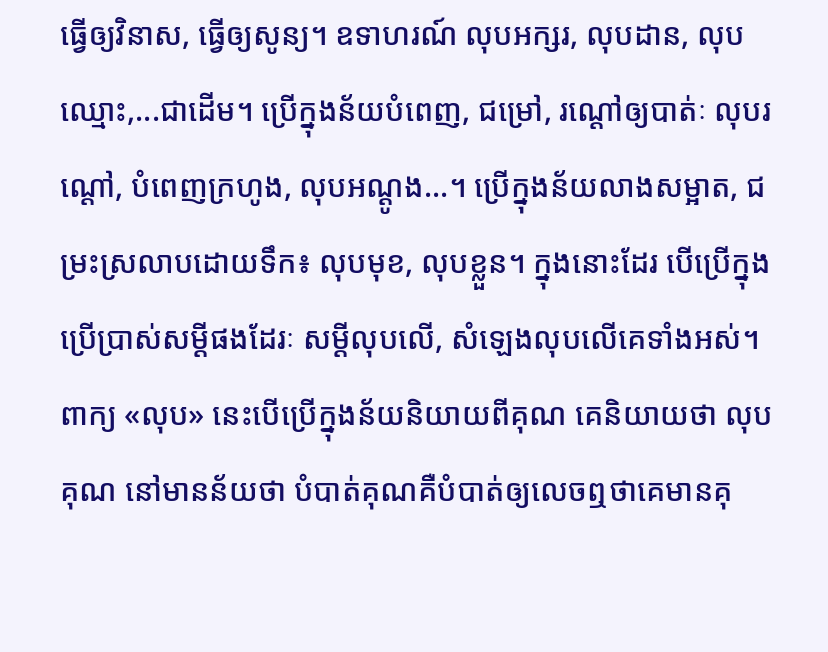ធ្វើឲ្យវិនាស, ធ្វើឲ្យសូន្យ។ ឧទាហរណ៍ លុបអក្សរ, លុបដាន, លុបឈ្មោះ,...ជាដើម។ ប្រើក្នុងន័យបំពេញ, ជម្រៅ, រណ្ដៅឲ្យបាត់ៈ លុបរណ្ដៅ, បំពេញក្រហូង, លុបអណ្ដូង...។ ប្រើក្នុងន័យលាងសម្អាត, ជម្រះស្រលាបដោយទឹក៖ លុបមុខ, លុបខ្លួន។ ក្នុងនោះដែរ បើប្រើក្នុងប្រើប្រាស់សម្ដីផងដែរៈ សម្ដីលុបលើ, សំឡេងលុបលើគេទាំងអស់។ ពាក្យ «លុប» នេះបើប្រើក្នុងន័យនិយាយពីគុណ គេនិយាយថា លុបគុណ នៅមានន័យថា បំបាត់គុណគឺបំបាត់ឲ្យលេចឮថាគេមានគុ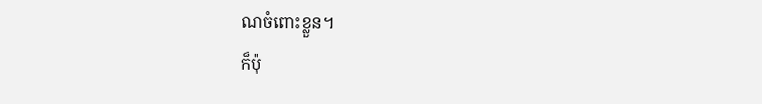ណចំពោះខ្លួន។
ក៏ប៉ុ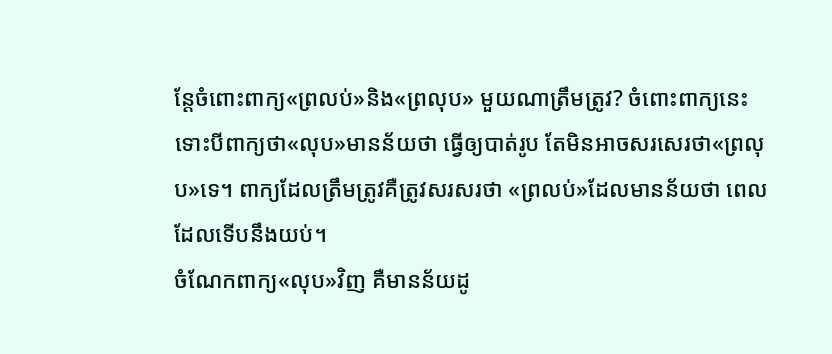ន្តែចំពោះពាក្យ«ព្រលប់»និង«ព្រលុប» មួយណាត្រឹមត្រូវ? ចំពោះពាក្យនេះ ទោះបីពាក្យថា«លុប»មានន័យថា ធ្វើឲ្យបាត់រូប តែមិនអាចសរសេរថា«ព្រលុប»ទេ។ ពាក្យដែលត្រឹមត្រូវគឺត្រូវសរសរថា «ព្រលប់»ដែលមានន័យថា ពេលដែលទើបនឹងយប់។
ចំណែកពាក្យ«លុប»វិញ គឺមានន័យដូ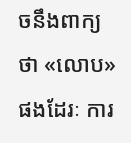ចនឹងពាក្យថា «លោប»ផងដែរៈ ការ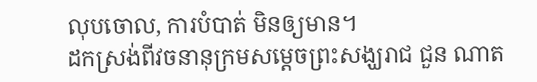លុបចោល, ការបំបាត់ មិនឲ្យមាន។
ដកស្រង់ពីវចនានុក្រមសម្ដេចព្រះសង្ឃរាជ ជួន ណាត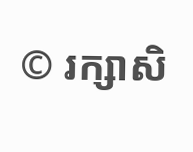© រក្សាសិ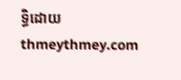ទ្ធិដោយ thmeythmey.com